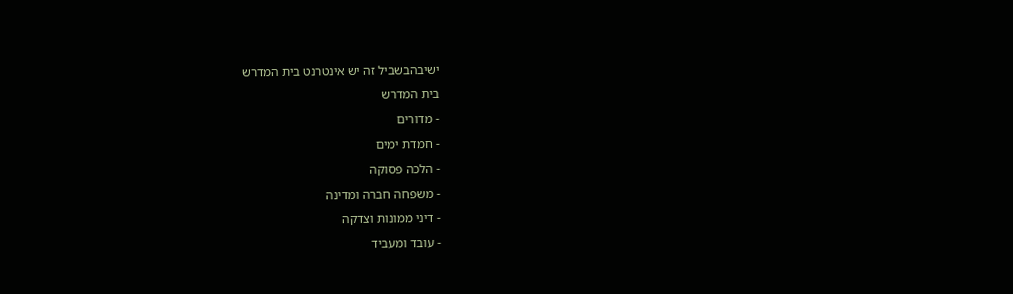ישיבהבשביל זה יש אינטרנט בית המדרש
בית המדרש
- מדורים
- חמדת ימים
- הלכה פסוקה
- משפחה חברה ומדינה
- דיני ממונות וצדקה
- עובד ומעביד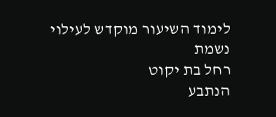לימוד השיעור מוקדש לעילוי נשמת
רחל בת יקוט
הנתבע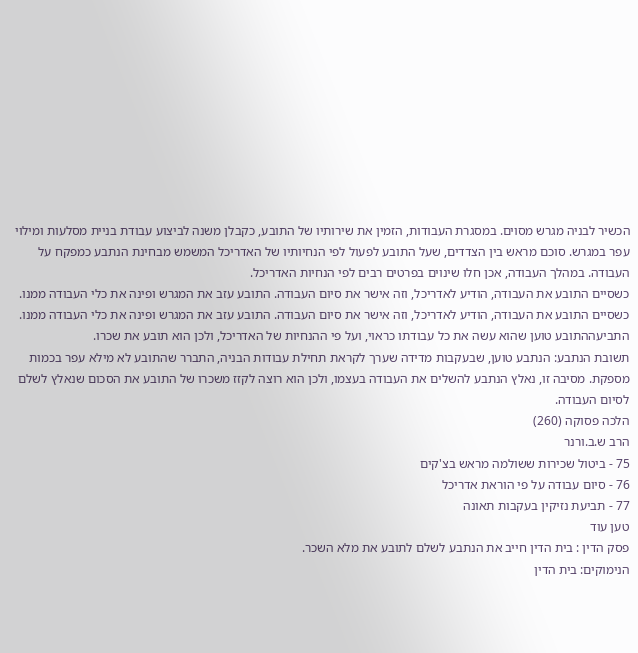הכשיר לבניה מגרש מסוים. במסגרת העבודות, הזמין את שירותיו של התובע, כקבלן משנה לביצוע עבודת בניית מסלעות ומילוי עפר במגרש. סוכם מראש בין הצדדים, שעל התובע לפעול לפי הנחיותיו של האדריכל המשמש מבחינת הנתבע כמפקח על העבודה. במהלך העבודה, אכן חלו שינוים בפרטים רבים לפי הנחיות האדריכל.
כשסיים התובע את העבודה, הודיע לאדריכל, וזה אישר את סיום העבודה. התובע עזב את המגרש ופינה את כלי העבודה ממנו.
כשסיים התובע את העבודה, הודיע לאדריכל, וזה אישר את סיום העבודה. התובע עזב את המגרש ופינה את כלי העבודה ממנו.
התביעההתובע טוען שהוא עשה את כל עבודתו כראוי, ועל פי ההנחיות של האדריכל, ולכן הוא תובע את שכרו.
תשובת הנתבע: הנתבע טוען, שבעקבות מדידה שערך לקראת תחילת עבודות הבניה, התברר שהתובע לא מילא עפר בכמות מספקת. מסיבה זו, נאלץ הנתבע להשלים את העבודה בעצמו, ולכן הוא רוצה לקזז משכרו של התובע את הסכום שנאלץ לשלם לסיום העבודה.
הלכה פסוקה (260)
הרב ש.ב.ורנר
75 - ביטול שכירות ששולמה מראש בצ'קים
76 - סיום עבודה על פי הוראת אדריכל
77 - תביעת נזיקין בעקבות תאונה
טען עוד
פסק הדין : בית הדין חייב את הנתבע לשלם לתובע את מלא השכר.
הנימוקים: בית הדין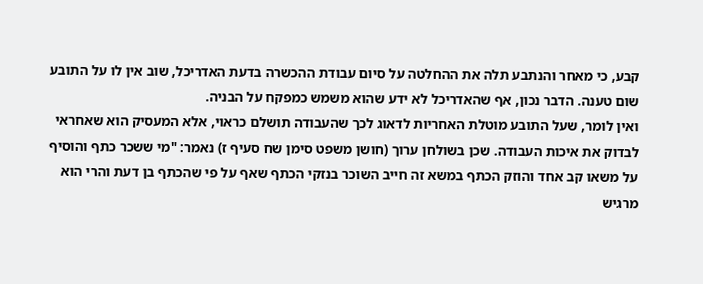קבע, כי מאחר והנתבע תלה את ההחלטה על סיום עבודת ההכשרה בדעת האדריכל, שוב אין לו על התובע שום טענה. הדבר נכון, אף שהאדריכל לא ידע שהוא משמש כמפקח על הבניה.
ואין לומר, שעל התובע מוטלת האחריות לדאוג לכך שהעבודה תושלם כראוי, אלא המעסיק הוא שאחראי לבדוק את איכות העבודה. שכן בשולחן ערוך (חושן משפט סימן שח סעיף ז) נאמר: "מי ששכר כתף והוסיף על משאו קב אחד והוזק הכתף במשא זה חייב השוכר בנזקי הכתף שאף על פי שהכתף בן דעת והרי הוא מרגיש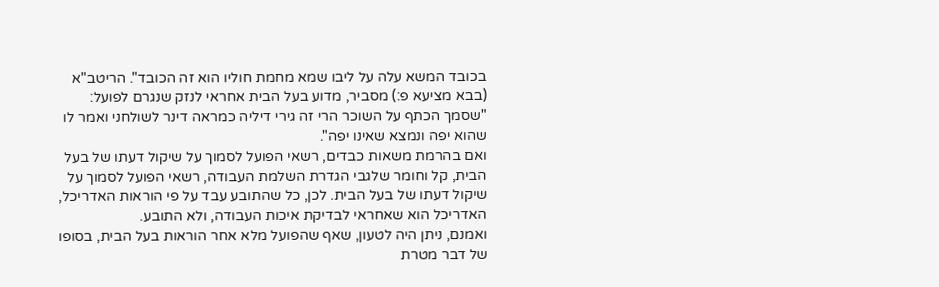בכובד המשא עלה על ליבו שמא מחמת חוליו הוא זה הכובד". הריטב"א (בבא מציעא פ:) מסביר, מדוע בעל הבית אחראי לנזק שנגרם לפועל: "שסמך הכתף על השוכר הרי זה גירי דיליה כמראה דינר לשולחני ואמר לו שהוא יפה ונמצא שאינו יפה".
ואם בהרמת משאות כבדים, רשאי הפועל לסמוך על שיקול דעתו של בעל הבית, קל וחומר שלגבי הגדרת השלמת העבודה, רשאי הפועל לסמוך על שיקול דעתו של בעל הבית. לכן, כל שהתובע עבד על פי הוראות האדריכל, האדריכל הוא שאחראי לבדיקת איכות העבודה, ולא התובע.
ואמנם, ניתן היה לטעון, שאף שהפועל מלא אחר הוראות בעל הבית, בסופו של דבר מטרת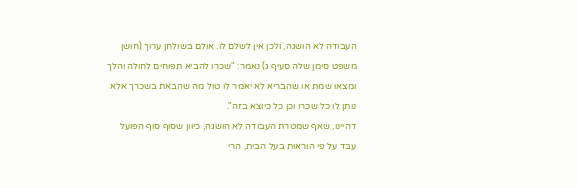העבודה לא הושגה, ולכן אין לשלם לו. אולם בשולחן ערוך (חושן משפט סימן שלה סעיף ג) נאמר: "שכרו להביא תפוחים לחולה והלך ומצאו שמת או שהבריא לא יאמר לו טול מה שהבאת בשכרך אלא נותן לו כל שכרו וכן כל כיוצא בזה".
דהיינו, שאף שמטרת העבודה לא הושגה, כיוון שסוף סוף הפועל עבד על פי הוראות בעל הבית, הרי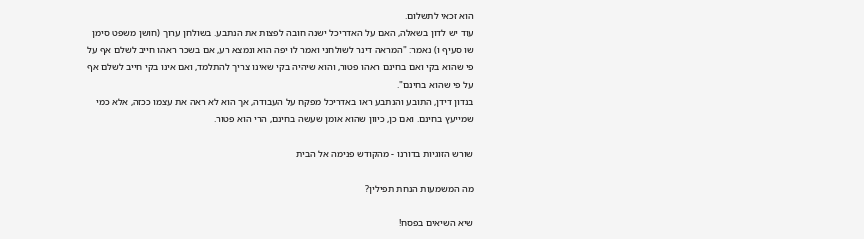הוא זכאי לתשלום.
עוד יש לדון בשאלה, האם על האדריכל ישנה חובה לפצות את הנתבע. בשולחן ערוך (חושן משפט סימן שו סעיף ו) נאמר: "המראה דינר לשולחני ואמר לו יפה הוא ונמצא רע, אם בשכר ראהו חייב לשלם אף על פי שהוא בקי ואם בחינם ראהו פטור, והוא שיהיה בקי שאינו צריך להתלמד, ואם אינו בקי חייב לשלם אף על פי שהוא בחינם".
בנדון דידן, התובע והנתבע ראו באדריכל מפקח על העבודה, אך הוא לא ראה את עצמו ככזה, אלא כמי שמייעץ בחינם. ואם כן, כיוון שהוא אומן שעשה בחינם, הרי הוא פטור.

שורש הזוגיות בדורנו - מהקודש פנימה אל הבית

מה המשמעות הנחת תפילין?

שיא השיאים בפסח!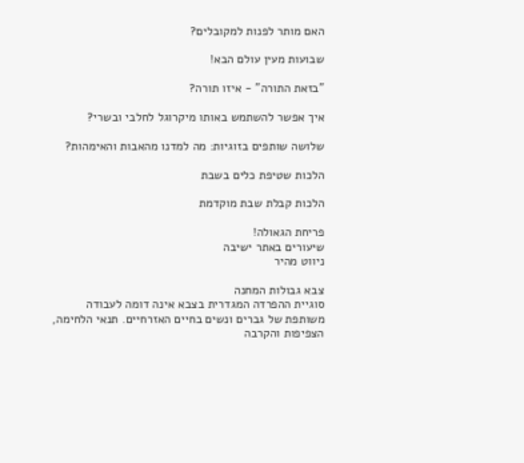האם מותר לפנות למקובלים?

שבועות מעין עולם הבא!

"בזאת התורה" - איזו תורה?

איך אפשר להשתמש באותו מיקרוגל לחלבי ובשרי?

שלושה שותפים בזוגיות: מה למדנו מהאבות והאימהות?

הלכות שטיפת כלים בשבת

הלכות קבלת שבת מוקדמת

פריחת הגאולה!
שיעורים באתר ישיבה
ניווט מהיר

צבא גבולות המחנה
סוגיית ההפרדה המגדרית בצבא אינה דומה לעבודה משותפת של גברים ונשים בחיים האזרחיים. תנאי הלחימה, הצפיפות והקרבה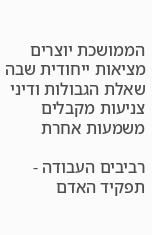הממושכת יוצרים מציאות ייחודית שבה שאלת הגבולות ודיני צניעות מקבלים משמעות אחרת

רביבים העבודה - תפקיד האדם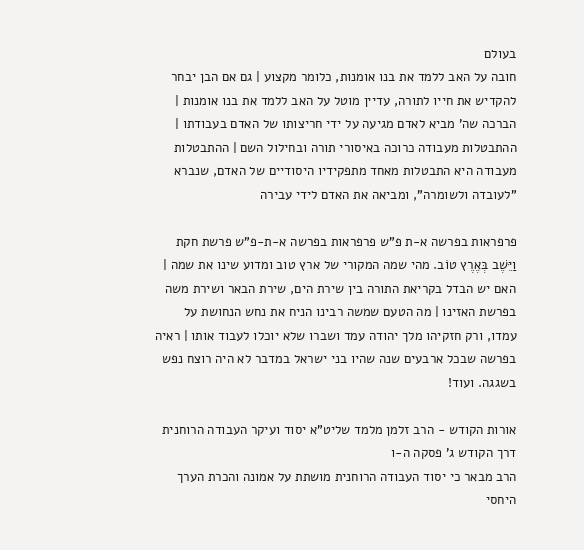בעולם
חובה על האב ללמד את בנו אומנות, כלומר מקצוע | גם אם הבן יבחר להקדיש את חייו לתורה, עדיין מוטל על האב ללמד את בנו אומנות | הברכה שה' מביא לאדם מגיעה על ידי חריצותו של האדם בעבודתו | ההתבטלות מעבודה כרוכה באיסורי תורה ובחילול השם | ההתבטלות מעבודה היא התבטלות מאחד מתפקידיו היסודיים של האדם, שנברא "לעובדה ולשומרה", ומביאה את האדם לידי עבירה

פרפראות בפרשה א-ת פ"ש פרפראות בפרשה א-ת-פ"ש פרשת חקת
וַיֵּשֶׁב בְּאֶרֶץ טוֹב. מהי שמה המקורי של ארץ טוב ומדוע שינו את שמה | האם יש הבדל בקריאת התורה בין שירת הים, שירת הבאר ושירת משה בפרשת האזינו | מה הטעם שמשה רבינו הניח את נחש הנחושת על עמדו, ורק חזקיהו מלך יהודה עמד ושברו שלא יוכלו לעבוד אותו | ראיה בפרשה שבכל ארבעים שנה שהיו בני ישראל במדבר לא היה רוצח נפש בשגגה. ועוד!

אורות הקודש - הרב זלמן מלמד שליט"א יסוד ועיקר העבודה הרוחנית
דרך הקודש ג' פסקה ה-ו
הרב מבאר כי יסוד העבודה הרוחנית מושתת על אמונה והכרת הערך היחסי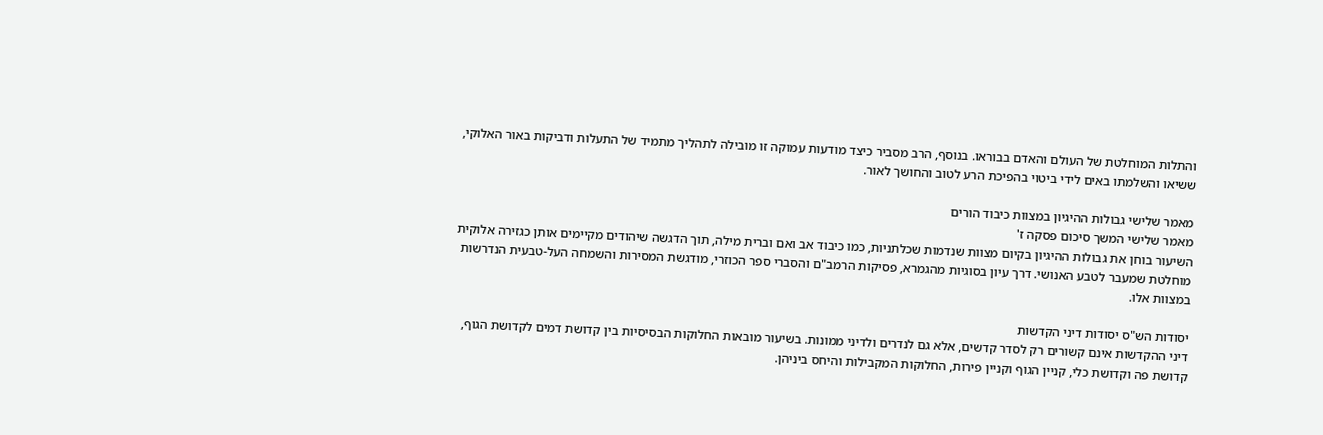והתלות המוחלטת של העולם והאדם בבוראו. בנוסף, הרב מסביר כיצד מודעות עמוקה זו מובילה לתהליך מתמיד של התעלות ודביקות באור האלוקי, ששיאו והשלמתו באים לידי ביטוי בהפיכת הרע לטוב והחושך לאור.

מאמר שלישי גבולות ההיגיון במצוות כיבוד הורים
מאמר שלישי המשך סיכום פסקה ז'
השיעור בוחן את גבולות ההיגיון בקיום מצוות שנדמות שכלתניות, כמו כיבוד אב ואם וברית מילה, תוך הדגשה שיהודים מקיימים אותן כגזירה אלוקית מוחלטת שמעבר לטבע האנושי. דרך עיון בסוגיות מהגמרא, פסיקות הרמב"ם והסברי ספר הכוזרי, מודגשת המסירות והשמחה העל-טבעית הנדרשות במצוות אלו.

יסודות הש"ס יסודות דיני הקדשות
דיני ההקדשות אינם קשורים רק לסדר קדשים, אלא גם לנדרים ולדיני ממונות. בשיעור מובאות החלוקות הבסיסיות בין קדושת דמים לקדושת הגוף, קדושת פה וקדושת כלי, קניין הגוף וקניין פירות, החלוקות המקבילות והיחס ביניהן.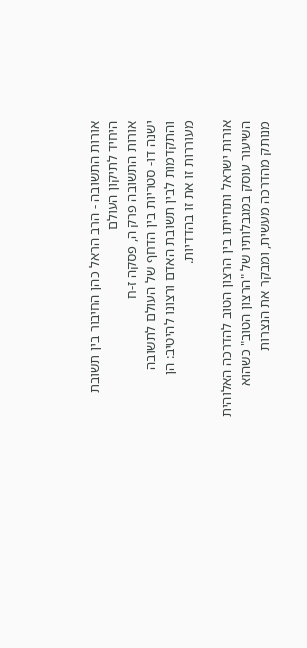אורות התשובה - הרב הראל כהן החיבור בין תשובת היחיד לתיקון העולם
אורות התשובה פרק ה, פסקה ז-ח
ישנה דו- סטריות בין הדחף של העולם לתשובה והתקדמות לבין תשובת האדם ורצונו להיטיב: הן מעוררות זו את זו בהדדיות.

אורות ישראל ותחייתו בין הרצון הטוב להדרכה האלוהית
השיעור עוסק במגבלותיו של "הרצון הטוב" כשהוא מנותק מהדרכה מעשית, ומבקר את הנצרות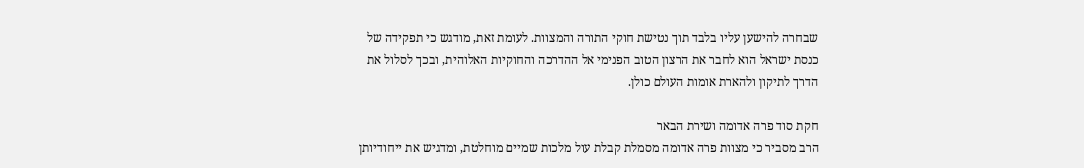שבחרה להישען עליו בלבד תוך נטישת חוקי התורה והמצוות. לעומת זאת, מודגש כי תפקידה של כנסת ישראל הוא לחבר את הרצון הטוב הפנימי אל ההדרכה והחוקיות האלוהית, ובכך לסלול את הדרך לתיקון ולהארת אומות העולם כולן.

חקת סוד פרה אדומה ושירת הבאר
הרב מסביר כי מצוות פרה אדומה מסמלת קבלת עול מלכות שמיים מוחלטת, ומדגיש את ייחודיותן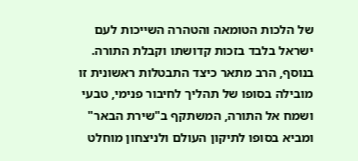של הלכות הטומאה והטהרה השייכות לעם ישראל בלבד בזכות קדושתו וקבלת התורה. בנוסף, הרב מתאר כיצד התבטלות ראשונית זו מובילה בסופו של תהליך לחיבור פנימי, טבעי ושמח אל התורה, המשתקף ב"שירת הבאר" ומביא בסופו לתיקון העולם ולניצחון מוחלט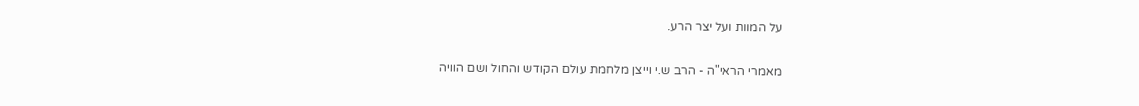על המוות ועל יצר הרע.

מאמרי הראי"ה - הרב ש.י וייצן מלחמת עולם הקודש והחול ושם הוויה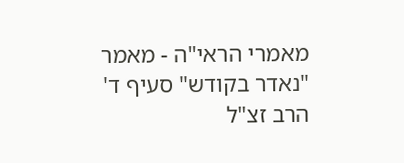מאמרי הראי"ה - מאמר "נאדר בקודש" סעיף ד'
הרב זצ"ל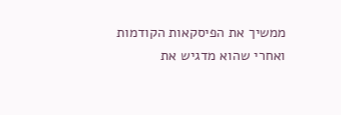ממשיך את הפיסקאות הקודמות ואחרי שהוא מדגיש את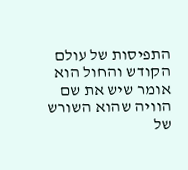התפיסות של עולם הקודש והחול הוא אומר שיש את שם הוויה שהוא השורש של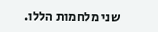שני מלחמות הללו.